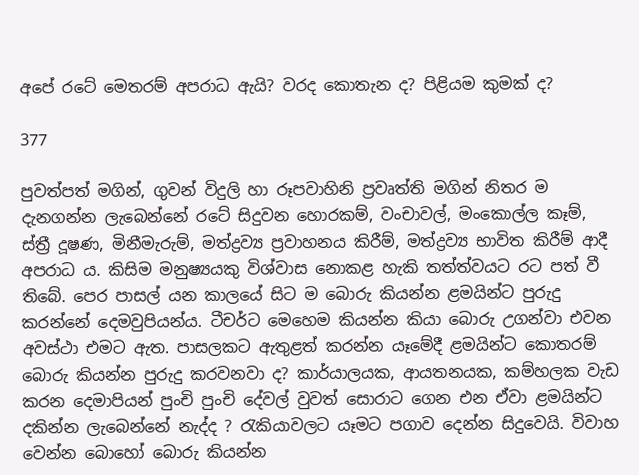අපේ රටේ මෙතරම් අපරාධ ඇයි? වරද කොතැන ද? පිළියම කුමක් ද?

377

පුවත්පත් මගින්, ගුවන් විදුලි හා රූපවාහිනි ප්‍රවෘත්ති මගින් නිතර ම දැනගන්න ලැබෙන්නේ රටේ සිදුවන හොරකම්, වංචාවල්, මංකොල්ල කෑම්, ස්ත්‍රී දූෂණ, මිනීමැරුම්, මත්ද්‍රව්‍ය ප්‍රවාහනය කිරීම්, මත්ද්‍රව්‍ය භාවිත කිරීම් ආදී අපරාධ ය. කිසිම මනුෂ්‍යයකු විශ්වාස නොකළ හැකි තත්ත්වයට රට පත් වී තිබේ. පෙර පාසල් යන කාලයේ සිට ම බොරු කියන්න ළමයින්ට පුරුදු කරන්නේ දෙමවුපියන්ය. ටීචර්ට මෙහෙම කියන්න කියා බොරු උගන්වා එවන අවස්ථා එමට ඇත. පාසලකට ඇතුළත් කරන්න යෑමේදී ළමයින්ට කොතරම් බොරු කියන්න පුරුදු කරවනවා ද? කාර්යාලයක, ආයතනයක, කම්හලක වැඩ කරන දෙමාපියන් පුංචි පුංචි දේවල් වුවත් සොරාට ගෙන එන ඒවා ළමයින්ට දකින්න ලැබෙන්නේ නැද්ද ? රැකියාවලට යෑමට පගාව දෙන්න සිදුවෙයි. විවාහ වෙන්න බොහෝ බොරු කියන්න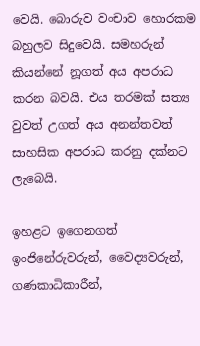වෙයි. බොරුව වංචාව හොරකම බහුලව සිදුවෙයි. සමහරුන් කියන්නේ නූගත් අය අපරාධ කරන බවයි. එය තරමක් සත්‍ය වුවත් උගත් අය අනන්තවත් සාහසික අපරාධ කරනු දක්නට ලැබෙයි.

ඉහළට ඉගෙනගත් ඉංජිනේරුවරුන්, වෛද්‍යවරුන්, ගණකාධිකාරීන්,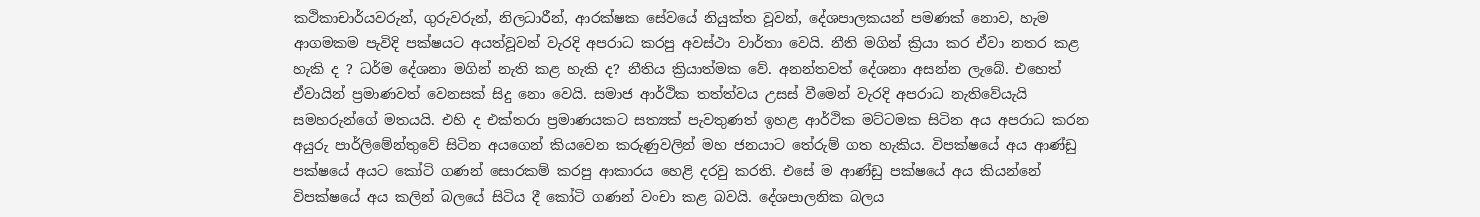කථිකාචාර්යවරුන්, ගුරුවරුන්, නිලධාරීන්, ආරක්ෂක සේවයේ නියුක්ත වූවන්, දේශපාලකයන් පමණක් නොව, හැම ආගමකම පැවිදි පක්ෂයට අයත්වූවන් වැරදි අපරාධ කරපු අවස්ථා වාර්තා වෙයි. නීති මගින් ක්‍රියා කර ඒවා නතර කළ හැකි ද ? ධර්ම දේශනා මගින් නැති කළ හැකි ද? නීතිය ක්‍රියාත්මක වේ. අනන්තවත් දේශනා අසන්න ලැබේ. එහෙත් ඒවායින් ප්‍රමාණවත් වෙනසක් සිදු නො වෙයි. සමාජ ආර්ථික තත්ත්වය උසස් වීමෙන් වැරදි අපරාධ නැතිවේයැයි සමහරුන්ගේ මතයයි. එහි ද එක්තරා ප්‍රමාණයකට සත්‍යක් පැවතුණත් ඉහළ ආර්ථික මට්ටමක සිටින අය අපරාධ කරන අයුරු පාර්ලිමේන්තුවේ සිටින අයගෙන් කියවෙන කරුණුවලින් මහ ජනයාට තේරුම් ගත හැකිය. විපක්ෂයේ අය ආණ්ඩු පක්ෂයේ අයට කෝටි ගණන් සොරකම් කරපු ආකාරය හෙළි දරවු කරති. එසේ ම ආණ්ඩු පක්ෂයේ අය කියන්නේ විපක්ෂයේ අය කලින් බලයේ සිටිය දී කෝටි ගණන් වංචා කළ බවයි. දේශපාලනික බලය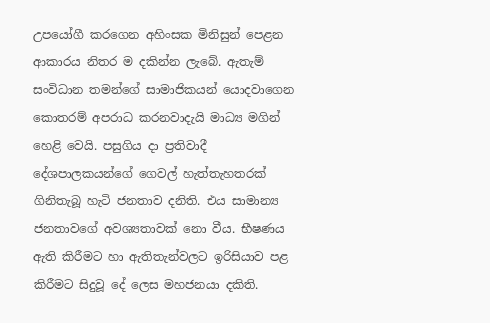උපයෝගී කරගෙන අහිංසක මිනිසුන් පෙළන ආකාරය නිතර ම දකින්න ලැබේ. ඇතැම් සංවිධාන තමන්ගේ සාමාජිකයන් යොදවාගෙන කොතරම් අපරාධ කරනවාදැයි මාධ්‍ය මගින් හෙළි වෙයි. පසුගිය දා ප්‍රතිවාදී දේශපාලකයන්ගේ ගෙවල් හැත්තැහතරක් ගිනිතැබූ හැටි ජනතාව දනිති. එය සාමාන්‍ය ජනතාවගේ අවශ්‍යතාවක් නො වීය. භීෂණය ඇති කිරීමට හා ඇතිතැන්වලට ඉරිසියාව පළ කිරීමට සිදුවූ දේ ලෙස මහජනයා දකිති.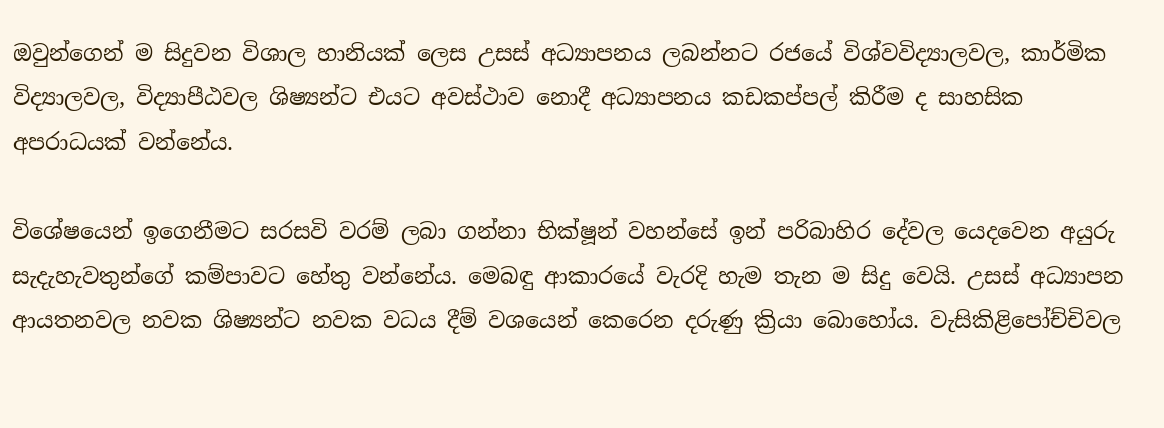ඔවුන්ගෙන් ම සිදුවන විශාල හානියක් ලෙස උසස් අධ්‍යාපනය ලබන්නට රජයේ විශ්වවිද්‍යාලවල, කාර්මික විද්‍යාලවල, විද්‍යාපීඨවල ශිෂ්‍යන්ට එයට අවස්ථාව නොදී අධ්‍යාපනය කඩකප්පල් කිරීම ද සාහසික අපරාධයක් වන්නේය.

විශේෂයෙන් ඉගෙනීමට සරසවි වරම් ලබා ගන්නා භික්ෂූන් වහන්සේ ඉන් පරිබාහිර දේවල යෙදවෙන අයුරු සැදැහැවතුන්ගේ කම්පාවට හේතු වන්නේය. මෙබඳු ආකාරයේ වැරදි හැම තැන ම සිදු වෙයි. උසස් අධ්‍යාපන ආයතනවල නවක ශිෂ්‍යන්ට නවක වධය දීම් වශයෙන් කෙරෙන දරුණු ක්‍රියා බොහෝය. වැසිකිළිපෝච්චිවල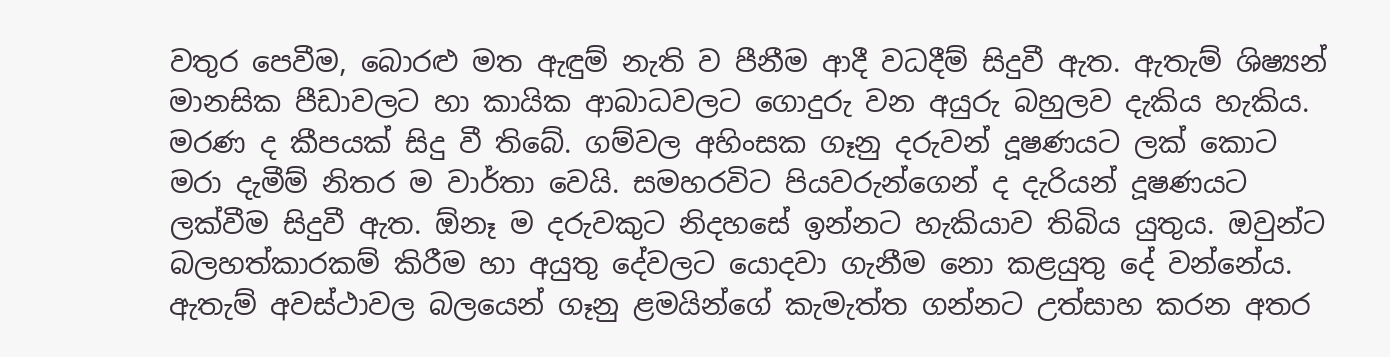වතුර පෙවීම, බොරළු මත ඇඳුම් නැති ව පීනීම ආදී වධදීම් සිදුවී ඇත. ඇතැම් ශිෂ්‍යන් මානසික පීඩාවලට හා කායික ආබාධවලට ගොදුරු වන අයුරු බහුලව දැකිය හැකිය. මරණ ද කීපයක් සිදු වී තිබේ. ගම්වල අහිංසක ගෑනු දරුවන් දූෂණයට ලක් කොට මරා දැමීම් නිතර ම වාර්තා වෙයි. සමහරවිට පියවරුන්ගෙන් ද දැරියන් දූෂණයට ලක්වීම සිදුවී ඇත. ඕනෑ ම දරුවකුට නිදහසේ ඉන්නට හැකියාව තිබිය යුතුය. ඔවුන්ට බලහත්කාරකම් කිරීම හා අයුතු දේවලට යොදවා ගැනීම නො කළයුතු දේ වන්නේය. ඇතැම් අවස්ථාවල බලයෙන් ගෑනු ළමයින්ගේ කැමැත්ත ගන්නට උත්සාහ කරන අතර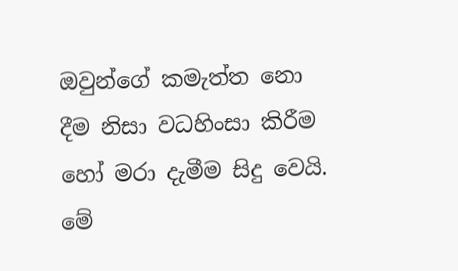ඔවුන්ගේ කමැත්ත නො දීම නිසා වධහිංසා කිරීම හෝ මරා දැමීම සිදු වෙයි. මේ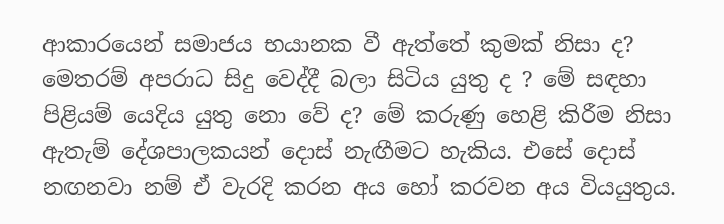ආකාරයෙන් සමාජය භයානක වී ඇත්තේ කුමක් නිසා ද? මෙතරම් අපරාධ සිදු වෙද්දී බලා සිටිය යුතු ද ? මේ සඳහා පිළියම් යෙදිය යුතු නො වේ ද? මේ කරුණු හෙළි කිරීම නිසා ඇතැම් දේශපාලකයන් දොස් නැඟීමට හැකිය. එසේ දොස් නඟනවා නම් ඒ වැරදි කරන අය හෝ කරවන අය වියයුතුය.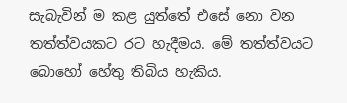සැබැවින් ම කළ යුත්තේ එසේ නො වන තත්ත්වයකට රට හැදීමය. මේ තත්ත්වයට බොහෝ හේතු තිබිය හැකිය.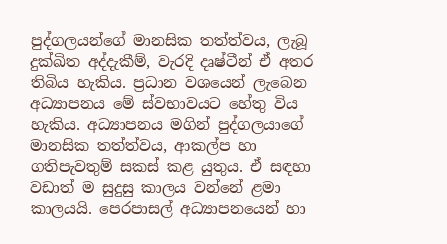පුද්ගලයන්ගේ මානසික තත්ත්වය, ලැබූ දුක්ඛිත අද්දැකීම්, වැරදි දෘෂ්ටීන් ඒ අතර තිබිය හැකිය. ප්‍රධාන වශයෙන් ලැබෙන අධ්‍යාපනය මේ ස්වභාවයට හේතු විය හැකිය. අධ්‍යාපනය මගින් පුද්ගලයාගේ මානසික තත්ත්වය, ආකල්ප හා ගතිපැවතුම් සකස් කළ යුතුය. ඒ සඳහා වඩාත් ම සුදුසු කාලය වන්නේ ළමා කාලයයි. පෙරපාසල් අධ්‍යාපනයෙන් හා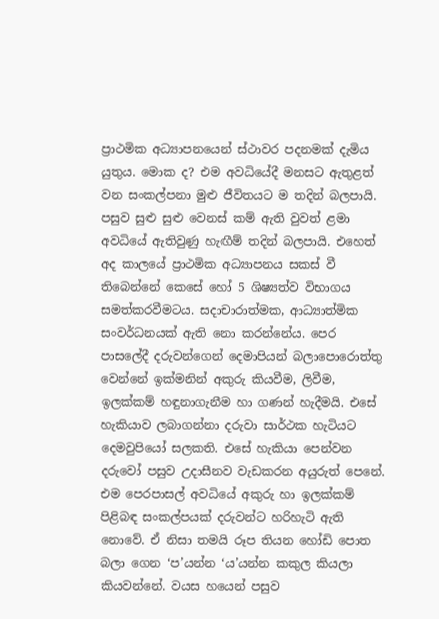ප්‍රාථමික අධ්‍යාපනයෙන් ස්ථාවර පදනමක් දැමිය යුතුය. මොක ද? එම අවධියේදී මනසට ඇතුළත් වන සංකල්පනා මුළු ජීවිතයට ම තදින් බලපායි. පසුව සුළු සුළු වෙනස් කම් ඇති වුවත් ළමා අවධියේ ඇතිවුණු හැඟීම් තදින් බලපායි. එහෙත් අද කාලයේ ප්‍රාථමික අධ්‍යාපනය සකස් වී තිබෙන්නේ කෙසේ හෝ 5 ශිෂ්‍යත්ව විභාගය සමත්කරවීමටය. සදාචාරාත්මක, ආධ්‍යාත්මික සංවර්ධනයක් ඇති නො කරන්නේය. පෙර පාසලේදී දරුවන්ගෙන් දෙමාපියන් බලාපොරොත්තු වෙන්නේ ඉක්මනින් අකුරු කියවීම, ලිවීම, ඉලක්කම් හඳුනාගැනීම හා ගණන් හැදීමයි. එසේ හැකියාව ලබාගන්නා දරුවා සාර්ථක හැටියට දෙමවුපියෝ සලකති. එසේ හැකියා පෙන්වන දරුවෝ පසුව උදාසීනව වැඩකරන අයුරුත් පෙනේ. එම පෙරපාසල් අවධියේ අකුරු හා ඉලක්කම් පිළිබඳ සංකල්පයක් දරුවන්ට හරිහැටි ඇති නොවේ. ඒ නිසා තමයි රූප තියන හෝඩි පොත බලා ගෙන ‘ප’යන්න ‘ය’යන්න කකුල කියලා කියවන්නේ. වයස හයෙන් පසුව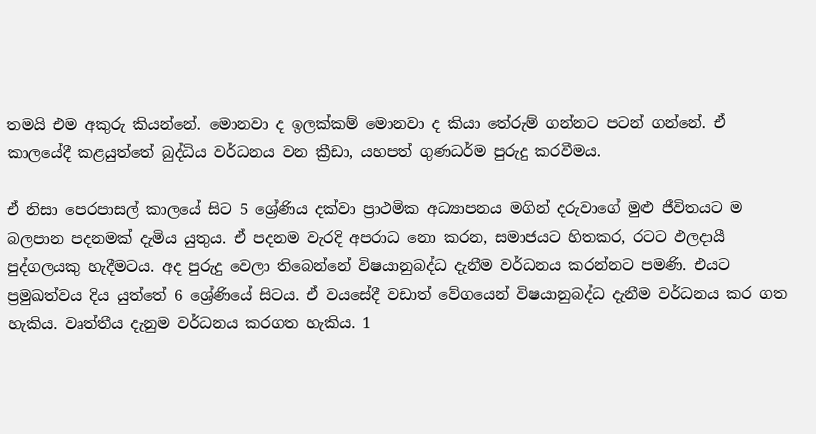තමයි එම අකුරු කියන්නේ. මොනවා ද ඉලක්කම් මොනවා ද කියා තේරුම් ගන්නට පටන් ගන්නේ. ඒ කාලයේදී කළයුත්තේ බුද්ධිය වර්ධනය වන ක්‍රීඩා, යහපත් ගුණධර්ම පුරුදු කරවීමය.

ඒ නිසා පෙරපාසල් කාලයේ සිට 5 ශ්‍රේණිය දක්වා ප්‍රාථමික අධ්‍යාපනය මගින් දරුවාගේ මුළු ජීවිතයට ම බලපාන පදනමක් දැමිය යුතුය. ඒ පදනම වැරදි අපරාධ නො කරන, සමාජයට හිතකර, රටට ඵලදායී පුද්ගලයකු හැදීමටය. අද පුරුදු වෙලා තිබෙන්නේ විෂයානුබද්ධ දැනීම වර්ධනය කරන්නට පමණි. එයට ප්‍රමුඛත්වය දිය යුත්තේ 6 ශ්‍රේණියේ සිටය. ඒ වයසේදී වඩාත් වේගයෙන් විෂයානුබද්ධ දැනීම වර්ධනය කර ගත හැකිය. වෘත්තීය දැනුම වර්ධනය කරගත හැකිය. 1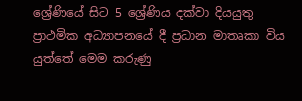ශ්‍රේණියේ සිට 5 ශ්‍රේණිය දක්වා දියයුතු ප්‍රාථමික අධ්‍යාපනයේ දී ප්‍රධාන මාතෘකා විය යුත්තේ මෙම කරුණු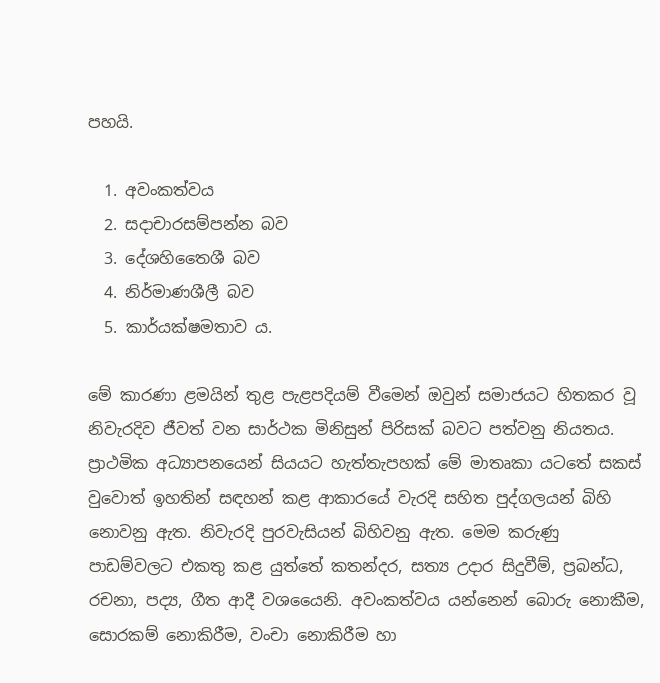පහයි.

  1. අවංකත්වය
  2. සදාචාරසම්පන්න බව
  3. දේශහිතෛශී බව
  4. නිර්මාණශීලී බව
  5. කාර්යක්ෂමතාව ය.

මේ කාරණා ළමයින් තුළ පැළපදියම් වීමෙන් ඔවුන් සමාජයට හිතකර වූ නිවැරදිව ජීවත් වන සාර්ථක මිනිසුන් පිරිසක් බවට පත්වනු නියතය. ප්‍රාථමික අධ්‍යාපනයෙන් සියයට හැත්තැපහක් මේ මාතෘකා යටතේ සකස් වුවොත් ඉහතින් සඳහන් කළ ආකාරයේ වැරදි සහිත පුද්ගලයන් බිහි නොවනු ඇත. නිවැරදි පුරවැසියන් බිහිවනු ඇත. මෙම කරුණු පාඩම්වලට එකතු කළ යුත්තේ කතන්දර, සත්‍ය උදාර සිදුවීම්, ප්‍රබන්ධ, රචනා, පද්‍ය, ගීත ආදී වශයෛනි. අවංකත්වය යන්නෙන් බොරු නොකීම, සොරකම් නොකිරීම, වංචා නොකිරීම හා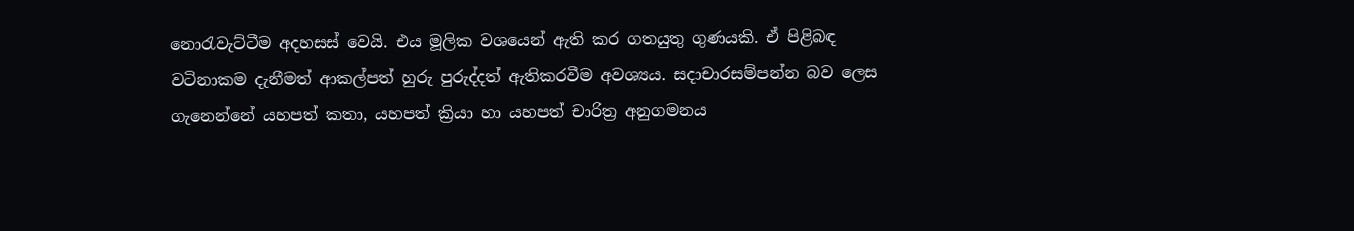නොරැවැට්ටීම අදහසස් වෙයි. එය මූලික වශයෙන් ඇති කර ගතයුතු ගුණයකි. ඒ පිළිබඳ වටිනාකම දැනීමත් ආකල්පත් හුරු පුරුද්දත් ඇතිකරවීම අවශ්‍යය. සදාචාරසම්පන්න බව ලෙස ගැනෙන්නේ යහපත් කතා, යහපත් ක්‍රියා හා යහපත් චාරිත්‍ර අනුගමනය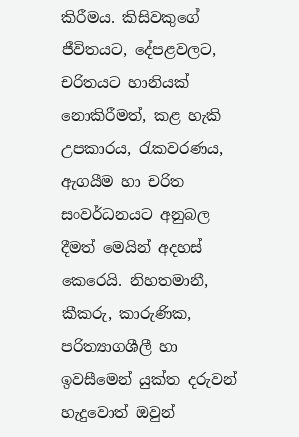කිරීමය. කිසිවකුගේ ජීවිතයට, දේපළවලට, චරිතයට හානියක් නොකිරීමත්, කළ හැකි උපකාරය, රැකවරණය, ඇගයීම හා චරිත සංවර්ධනයට අනුබල දීමත් මෙයින් අදහස් කෙරෙයි. නිහතමානී, කීකරු, කාරුණික, පරිත්‍යාගශීලී හා ඉවසීමෙන් යුක්ත දරුවන් හැදුවොත් ඔවුන්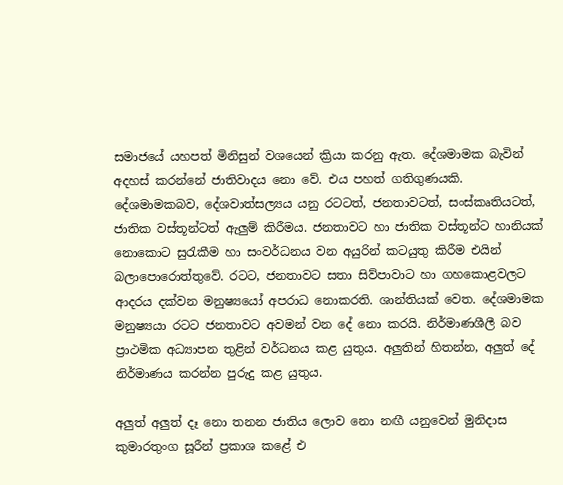සමාජයේ යහපත් මිනිසුන් වශයෙන් ක්‍රියා කරනු ඇත. දේශමාමක බැවින් අදහස් කරන්නේ ජාතිවාදය නො වේ. එය පහත් ගතිගුණයකි. දේශමාමකබව, දේශවාත්සල්‍යය යනු රටටත්, ජනතාවටත්, සංස්කෘතියටත්, ජාතික වස්තූන්ටත් ඇලුම් කිරීමය. ජනතාවට හා ජාතික වස්තූන්ට හානියක් නොකොට සුරැකීම හා සංවර්ධනය වන අයුරින් කටයුතු කිරීම එයින් බලාපොරොත්තුවේ. රටට, ජනතාවට සතා සිව්පාවාට හා ගහකොළවලට ආදරය දක්වන මනුෂ්‍යයෝ අපරාධ නොකරති. ශාන්තියක් වෙත. දේශමාමක මනුෂ්‍යයා රටට ජනතාවට අවමන් වන දේ නො කරයි. නිර්මාණශීලී බව ප්‍රාථමික අධ්‍යාපන තුළින් වර්ධනය කළ යුතුය. අලුතින් හිතන්න, අලුත් දේ නිර්මාණය කරන්න පුරුදු කළ යුතුය.

අලුත් අලුත් දෑ නො තනන ජාතිය ලොව නො නඟී යනුවෙන් මුනිදාස කුමාරතුංග සූරීන් ප්‍රකාශ කළේ එ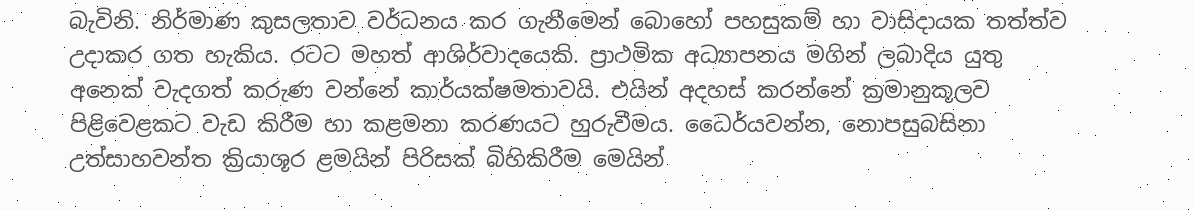බැවිනි. නිර්මාණ කුසලතාව වර්ධනය කර ගැනීමෙන් බොහෝ පහසුකම් හා වාසිදායක තත්ත්ව උදාකර ගත හැකිය. රටට මහත් ආශිර්වාදයෙකි. ප්‍රාථමික අධ්‍යාපනය මගින් ලබාදිය යුතු අනෙක් වැදගත් කරුණ වන්නේ කාර්යක්ෂමතාවයි. එයින් අදහස් කරන්නේ ක්‍රමානුකූලව පිළිවෙළකට වැඩ කිරීම හා කළමනා කරණයට හුරුවීමය. ධෛර්යවන්න, නොපසුබසිනා උත්සාහවන්ත ක්‍රියාශූර ළමයින් පිරිසක් බිහිකිරීම මෙයින්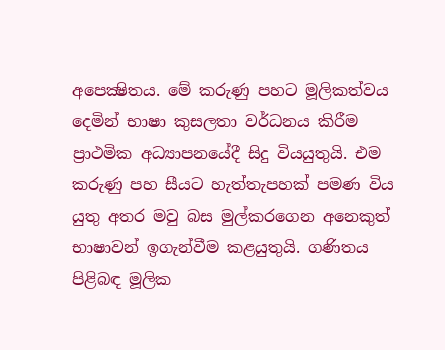අපෙක්‍ෂිතය. මේ කරුණු පහට මූලිකත්වය දෙමින් භාෂා කුසලතා වර්ධනය කිරීම ප්‍රාථමික අධ්‍යාපනයේදී සිදු වියයුතුයි. එම කරුණු පහ සීයට හැත්තැපහක් පමණ විය යුතු අතර මවු බස මුල්කරගෙන අනෙකුත් භාෂාවන් ඉගැන්වීම කළයුතුයි. ගණිතය පිළිබඳ මූලික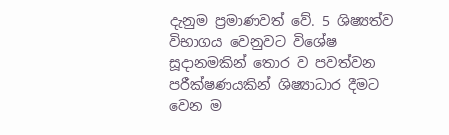දැනුම ප්‍රමාණවත් වේ. 5 ශිෂ්‍යත්ව විභාගය වෙනුවට විශේෂ සූදානමකින් තොර ව පවත්වන පරීක්ෂණයකින් ශිෂ්‍යාධාර දීමට වෙන ම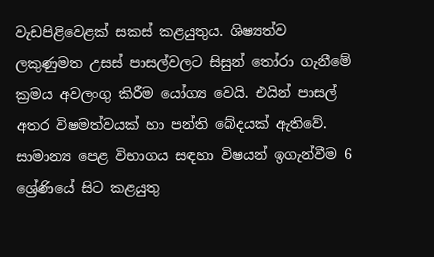වැඩපිළිවෙළක් සකස් කළයුතුය. ශිෂ්‍යත්ව ලකුණුමත උසස් පාසල්වලට සිසුන් තෝරා ගැනීමේ ක්‍රමය අවලංගු කිරීම යෝග්‍ය වෙයි. එයින් පාසල් අතර විෂමත්වයක් හා පන්ති බේදයක් ඇතිවේ. සාමාන්‍ය පෙළ විභාගය සඳහා විෂයන් ඉගැන්වීම 6 ශ්‍රේණියේ සිට කළයුතු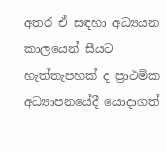අතර ඒ සඳහා අධ්‍යයන කාලයෙන් සීයට හැත්තැපහක් ද ප්‍රාථමික අධ්‍යාපනයේදී යොදාගත්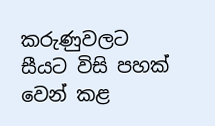කරුණුවලට සීයට විසි පහක් වෙන් කළ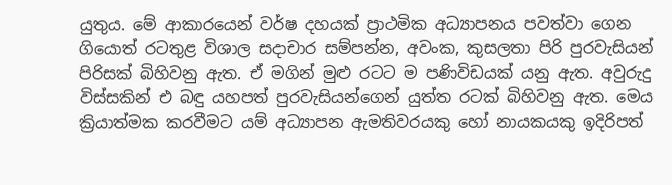යුතුය. මේ ආකාරයෙන් වර්ෂ දහයක් ප්‍රාථමික අධ්‍යාපනය පවත්වා ගෙන ගියොත් රටතුළ විශාල සදාචාර සම්පන්න, අවංක, කුසලතා පිරි පුරවැසියන් පිරිසක් බිහිවනු ඇත. ඒ මගින් මුළු රටට ම පණිවිඩයක් යනු ඇත. අවුරුදු විස්සකින් එ බඳු යහපත් පුරවැසියන්ගෙන් යුත්ත රටක් බිහිවනු ඇත. මෙය ක්‍රියාත්මක කරවීමට යම් අධ්‍යාපන ඇමතිවරයකු හෝ නායකයකු ඉදිරිපත්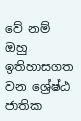වේ නම් ඔහු ඉතිහාසගත වන ශ්‍රේෂ්ඨ ජාතික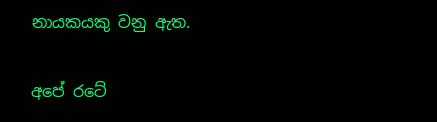නායකයකු වනු ඇත.

අපේ රටේ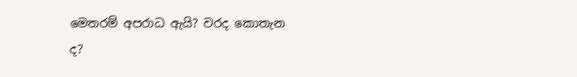මෙතරම් අපරාධ ඇයි? වරද කොතැන ද?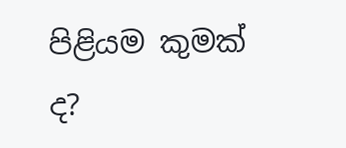පිළියම කුමක් ද?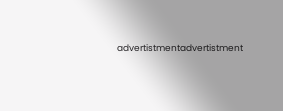advertistmentadvertistment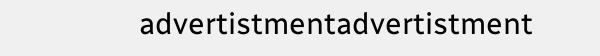advertistmentadvertistment